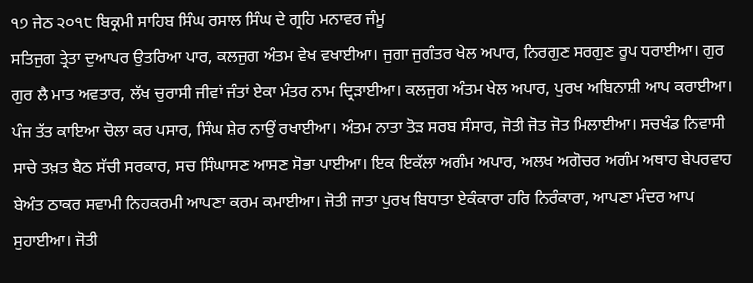੧੭ ਜੇਠ ੨੦੧੮ ਬਿਕ੍ਰਮੀ ਸਾਹਿਬ ਸਿੰਘ ਰਸਾਲ ਸਿੰਘ ਦੇ ਗ੍ਰਹਿ ਮਨਾਵਰ ਜੰਮੂ
ਸਤਿਜੁਗ ਤ੍ਰੇਤਾ ਦੁਆਪਰ ਉਤਰਿਆ ਪਾਰ, ਕਲਜੁਗ ਅੰਤਮ ਵੇਖ ਵਖਾਈਆ। ਜੁਗਾ ਜੁਗੰਤਰ ਖੇਲ ਅਪਾਰ, ਨਿਰਗੁਣ ਸਰਗੁਣ ਰੂਪ ਧਰਾਈਆ। ਗੁਰ ਗੁਰ ਲੈ ਮਾਤ ਅਵਤਾਰ, ਲੱਖ ਚੁਰਾਸੀ ਜੀਵਾਂ ਜੰਤਾਂ ਏਕਾ ਮੰਤਰ ਨਾਮ ਦ੍ਰਿੜਾਈਆ। ਕਲਜੁਗ ਅੰਤਮ ਖੇਲ ਅਪਾਰ, ਪੁਰਖ ਅਬਿਨਾਸ਼ੀ ਆਪ ਕਰਾਈਆ। ਪੰਜ ਤੱਤ ਕਾਇਆ ਚੋਲਾ ਕਰ ਪਸਾਰ, ਸਿੰਘ ਸ਼ੇਰ ਨਾਉਂ ਰਖਾਈਆ। ਅੰਤਮ ਨਾਤਾ ਤੋੜ ਸਰਬ ਸੰਸਾਰ, ਜੋਤੀ ਜੋਤ ਜੋਤ ਮਿਲਾਈਆ। ਸਚਖੰਡ ਨਿਵਾਸੀ ਸਾਚੇ ਤਖ਼ਤ ਬੈਠ ਸੱਚੀ ਸਰਕਾਰ, ਸਚ ਸਿੰਘਾਸਣ ਆਸਣ ਸੋਭਾ ਪਾਈਆ। ਇਕ ਇਕੱਲਾ ਅਗੰਮ ਅਪਾਰ, ਅਲਖ ਅਗੋਚਰ ਅਗੰਮ ਅਥਾਹ ਬੇਪਰਵਾਹ ਬੇਅੰਤ ਠਾਕਰ ਸਵਾਮੀ ਨਿਹਕਰਮੀ ਆਪਣਾ ਕਰਮ ਕਮਾਈਆ। ਜੋਤੀ ਜਾਤਾ ਪੁਰਖ ਬਿਧਾਤਾ ਏਕੰਕਾਰਾ ਹਰਿ ਨਿਰੰਕਾਰਾ, ਆਪਣਾ ਮੰਦਰ ਆਪ ਸੁਹਾਈਆ। ਜੋਤੀ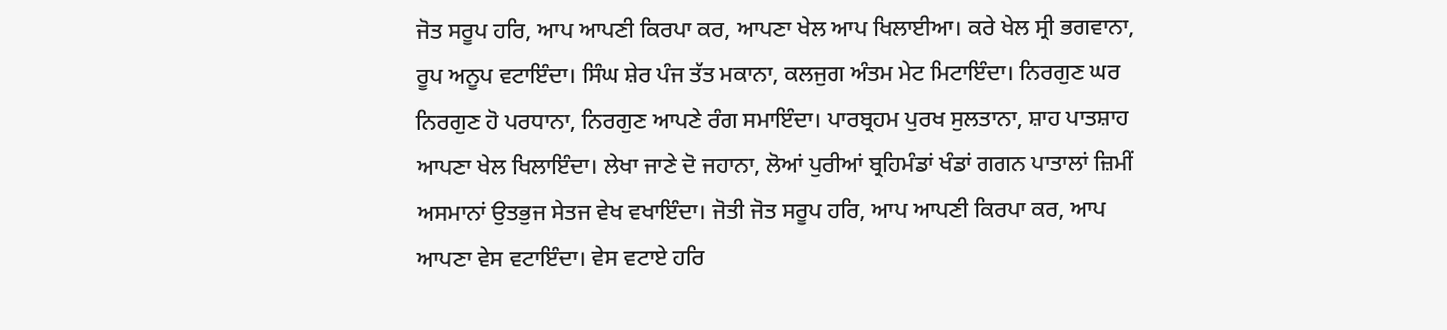ਜੋਤ ਸਰੂਪ ਹਰਿ, ਆਪ ਆਪਣੀ ਕਿਰਪਾ ਕਰ, ਆਪਣਾ ਖੇਲ ਆਪ ਖਿਲਾਈਆ। ਕਰੇ ਖੇਲ ਸ੍ਰੀ ਭਗਵਾਨਾ, ਰੂਪ ਅਨੂਪ ਵਟਾਇੰਦਾ। ਸਿੰਘ ਸ਼ੇਰ ਪੰਜ ਤੱਤ ਮਕਾਨਾ, ਕਲਜੁਗ ਅੰਤਮ ਮੇਟ ਮਿਟਾਇੰਦਾ। ਨਿਰਗੁਣ ਘਰ ਨਿਰਗੁਣ ਹੋ ਪਰਧਾਨਾ, ਨਿਰਗੁਣ ਆਪਣੇ ਰੰਗ ਸਮਾਇੰਦਾ। ਪਾਰਬ੍ਰਹਮ ਪੁਰਖ ਸੁਲਤਾਨਾ, ਸ਼ਾਹ ਪਾਤਸ਼ਾਹ ਆਪਣਾ ਖੇਲ ਖਿਲਾਇੰਦਾ। ਲੇਖਾ ਜਾਣੇ ਦੋ ਜਹਾਨਾ, ਲੋਆਂ ਪੁਰੀਆਂ ਬ੍ਰਹਿਮੰਡਾਂ ਖੰਡਾਂ ਗਗਨ ਪਾਤਾਲਾਂ ਜ਼ਿਮੀਂ ਅਸਮਾਨਾਂ ਉਤਭੁਜ ਸੇਤਜ ਵੇਖ ਵਖਾਇੰਦਾ। ਜੋਤੀ ਜੋਤ ਸਰੂਪ ਹਰਿ, ਆਪ ਆਪਣੀ ਕਿਰਪਾ ਕਰ, ਆਪ ਆਪਣਾ ਵੇਸ ਵਟਾਇੰਦਾ। ਵੇਸ ਵਟਾਏ ਹਰਿ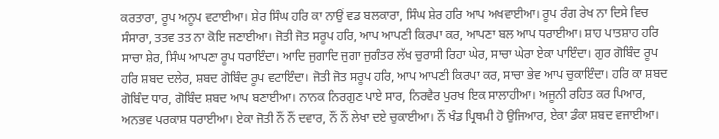ਕਰਤਾਰਾ, ਰੂਪ ਅਨੂਪ ਵਟਾਈਆ। ਸ਼ੇਰ ਸਿੰਘ ਹਰਿ ਕਾ ਨਾਉਂ ਵਡ ਬਲਕਾਰਾ, ਸਿੰਘ ਸ਼ੇਰ ਹਰਿ ਆਪ ਅਖਵਾਈਆ। ਰੂਪ ਰੰਗ ਰੇਖ ਨਾ ਦਿਸੇ ਵਿਚ ਸੰਸਾਰਾ, ਤਤਵ ਤਤ ਨਾ ਕੋਇ ਜਣਾਈਆ। ਜੋਤੀ ਜੋਤ ਸਰੂਪ ਹਰਿ, ਆਪ ਆਪਣੀ ਕਿਰਪਾ ਕਰ, ਆਪਣਾ ਬਲ ਆਪ ਧਰਾਈਆ। ਸ਼ਾਹ ਪਾਤਸ਼ਾਹ ਹਰਿ ਸਾਚਾ ਸ਼ੇਰ, ਸਿੰਘ ਆਪਣਾ ਰੂਪ ਧਰਾਇੰਦਾ। ਆਦਿ ਜੁਗਾਦਿ ਜੁਗਾ ਜੁਗੰਤਰ ਲੱਖ ਚੁਰਾਸੀ ਰਿਹਾ ਘੇਰ, ਸਾਚਾ ਘੇਰਾ ਏਕਾ ਪਾਇੰਦਾ। ਗੁਰ ਗੋਬਿੰਦ ਰੂਪ ਹਰਿ ਸ਼ਬਦ ਦਲੇਰ, ਸ਼ਬਦ ਗੋਬਿੰਦ ਰੂਪ ਵਟਾਇੰਦਾ। ਜੋਤੀ ਜੋਤ ਸਰੂਪ ਹਰਿ, ਆਪ ਆਪਣੀ ਕਿਰਪਾ ਕਰ, ਸਾਚਾ ਭੇਵ ਆਪ ਚੁਕਾਇੰਦਾ। ਹਰਿ ਕਾ ਸ਼ਬਦ ਗੋਬਿੰਦ ਧਾਰ, ਗੋਬਿੰਦ ਸ਼ਬਦ ਆਪ ਬਣਾਈਆ। ਨਾਨਕ ਨਿਰਗੁਣ ਪਾਏ ਸਾਰ, ਨਿਰਵੈਰ ਪੁਰਖ ਇਕ ਸਾਲਾਹੀਆ। ਅਜੂਨੀ ਰਹਿਤ ਕਰ ਪਿਆਰ, ਅਨਭਵ ਪਰਕਾਸ਼ ਧਰਾਈਆ। ਏਕਾ ਜੋਤੀ ਨੌਂ ਨੌਂ ਦਵਾਰ, ਨੌਂ ਨੌਂ ਲੇਖਾ ਦਏ ਚੁਕਾਈਆ। ਨੌਂ ਖੰਡ ਪ੍ਰਿਥਮੀ ਹੋ ਉਜਿਆਰ, ਏਕਾ ਡੰਕਾ ਸ਼ਬਦ ਵਜਾਈਆ।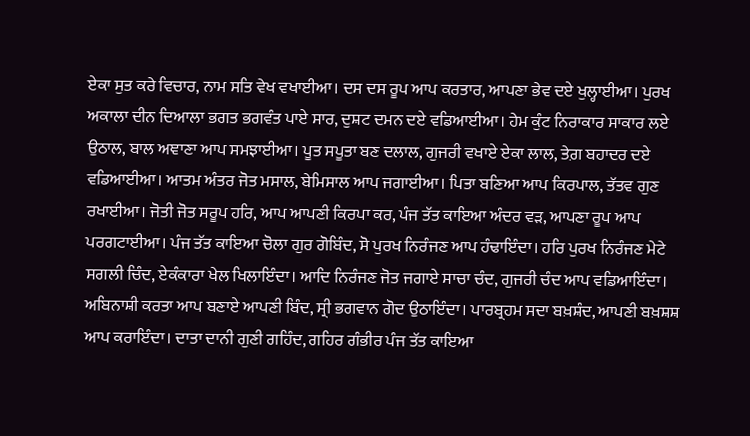ਏਕਾ ਸੁਤ ਕਰੇ ਵਿਚਾਰ, ਨਾਮ ਸਤਿ ਵੇਖ ਵਖਾਈਆ। ਦਸ ਦਸ ਰੂਪ ਆਪ ਕਰਤਾਰ, ਆਪਣਾ ਭੇਵ ਦਏ ਖੁਲ੍ਹਾਈਆ। ਪੁਰਖ ਅਕਾਲਾ ਦੀਨ ਦਿਆਲਾ ਭਗਤ ਭਗਵੰਤ ਪਾਏ ਸਾਰ, ਦੁਸ਼ਟ ਦਮਨ ਦਏ ਵਡਿਆਈਆ। ਹੇਮ ਕੁੰਟ ਨਿਰਾਕਾਰ ਸਾਕਾਰ ਲਏ ਉਠਾਲ, ਬਾਲ ਅਞਾਣਾ ਆਪ ਸਮਝਾਈਆ। ਪੂਤ ਸਪੂਤਾ ਬਣ ਦਲਾਲ, ਗੁਜਰੀ ਵਖਾਏ ਏਕਾ ਲਾਲ, ਤੇਗ਼ ਬਹਾਦਰ ਦਏ ਵਡਿਆਈਆ। ਆਤਮ ਅੰਤਰ ਜੋਤ ਮਸਾਲ, ਬੇਮਿਸਾਲ ਆਪ ਜਗਾਈਆ। ਪਿਤਾ ਬਣਿਆ ਆਪ ਕਿਰਪਾਲ, ਤੱਤਵ ਗੁਣ ਰਖਾਈਆ। ਜੋਤੀ ਜੋਤ ਸਰੂਪ ਹਰਿ, ਆਪ ਆਪਣੀ ਕਿਰਪਾ ਕਰ, ਪੰਜ ਤੱਤ ਕਾਇਆ ਅੰਦਰ ਵੜ, ਆਪਣਾ ਰੂਪ ਆਪ ਪਰਗਟਾਈਆ। ਪੰਜ ਤੱਤ ਕਾਇਆ ਚੋਲਾ ਗੁਰ ਗੋਬਿੰਦ, ਸੋ ਪੁਰਖ ਨਿਰੰਜਣ ਆਪ ਹੰਢਾਇੰਦਾ। ਹਰਿ ਪੁਰਖ ਨਿਰੰਜਣ ਮੇਟੇ ਸਗਲੀ ਚਿੰਦ, ਏਕੰਕਾਰਾ ਖੇਲ ਖਿਲਾਇੰਦਾ। ਆਦਿ ਨਿਰੰਜਣ ਜੋਤ ਜਗਾਏ ਸਾਚਾ ਚੰਦ, ਗੁਜਰੀ ਚੰਦ ਆਪ ਵਡਿਆਇੰਦਾ। ਅਬਿਨਾਸ਼ੀ ਕਰਤਾ ਆਪ ਬਣਾਏ ਆਪਣੀ ਬਿੰਦ, ਸ੍ਰੀ ਭਗਵਾਨ ਗੋਦ ਉਠਾਇੰਦਾ। ਪਾਰਬ੍ਰਹਮ ਸਦਾ ਬਖ਼ਸ਼ੰਦ, ਆਪਣੀ ਬਖ਼ਸ਼ਸ਼ ਆਪ ਕਰਾਇੰਦਾ। ਦਾਤਾ ਦਾਨੀ ਗੁਣੀ ਗਹਿੰਦ, ਗਹਿਰ ਗੰਭੀਰ ਪੰਜ ਤੱਤ ਕਾਇਆ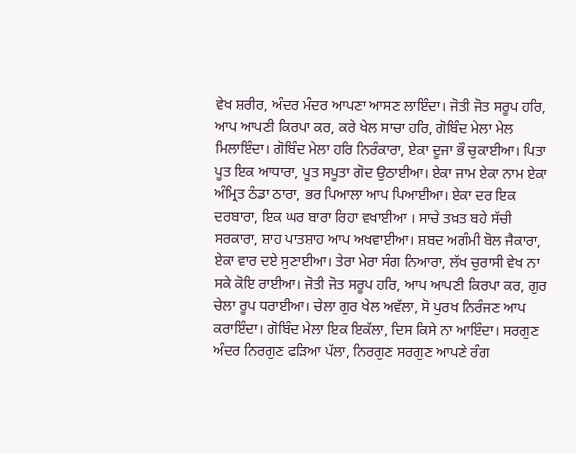ਵੇਖ ਸ਼ਰੀਰ, ਅੰਦਰ ਮੰਦਰ ਆਪਣਾ ਆਸਣ ਲਾਇੰਦਾ। ਜੋਤੀ ਜੋਤ ਸਰੂਪ ਹਰਿ, ਆਪ ਆਪਣੀ ਕਿਰਪਾ ਕਰ, ਕਰੇ ਖੇਲ ਸਾਚਾ ਹਰਿ, ਗੋਬਿੰਦ ਮੇਲਾ ਮੇਲ ਮਿਲਾਇੰਦਾ। ਗੋਬਿੰਦ ਮੇਲਾ ਹਰਿ ਨਿਰੰਕਾਰਾ, ਏਕਾ ਦੂਜਾ ਭੌ ਚੁਕਾਈਆ। ਪਿਤਾ ਪੂਤ ਇਕ ਆਧਾਰਾ, ਪੂਤ ਸਪੂਤਾ ਗੋਦ ਉਠਾਈਆ। ਏਕਾ ਜਾਮ ਏਕਾ ਨਾਮ ਏਕਾ ਅੰਮ੍ਰਿਤ ਠੰਡਾ ਠਾਰਾ, ਭਰ ਪਿਆਲਾ ਆਪ ਪਿਆਈਆ। ਏਕਾ ਦਰ ਇਕ ਦਰਬਾਰਾ, ਇਕ ਘਰ ਬਾਰਾ ਰਿਹਾ ਵਖਾਈਆ । ਸਾਚੇ ਤਖ਼ਤ ਬਹੇ ਸੱਚੀ ਸਰਕਾਰਾ, ਸ਼ਾਹ ਪਾਤਸ਼ਾਹ ਆਪ ਅਖਵਾਈਆ। ਸ਼ਬਦ ਅਗੰਮੀ ਬੋਲ ਜੈਕਾਰਾ, ਏਕਾ ਵਾਰ ਦਏ ਸੁਣਾਈਆ। ਤੇਰਾ ਮੇਰਾ ਸੰਗ ਨਿਆਰਾ, ਲੱਖ ਚੁਰਾਸੀ ਵੇਖ ਨਾ ਸਕੇ ਕੋਇ ਰਾਈਆ। ਜੋਤੀ ਜੋਤ ਸਰੂਪ ਹਰਿ, ਆਪ ਆਪਣੀ ਕਿਰਪਾ ਕਰ, ਗੁਰ ਚੇਲਾ ਰੂਪ ਧਰਾਈਆ। ਚੇਲਾ ਗੁਰ ਖੇਲ ਅਵੱਲਾ, ਸੋ ਪੁਰਖ ਨਿਰੰਜਣ ਆਪ ਕਰਾਇੰਦਾ। ਗੋਬਿੰਦ ਮੇਲਾ ਇਕ ਇਕੱਲਾ, ਦਿਸ ਕਿਸੇ ਨਾ ਆਇੰਦਾ। ਸਰਗੁਣ ਅੰਦਰ ਨਿਰਗੁਣ ਫੜਿਆ ਪੱਲਾ, ਨਿਰਗੁਣ ਸਰਗੁਣ ਆਪਣੇ ਰੰਗ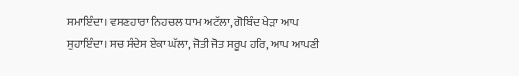ਸਮਾਇੰਦਾ। ਵਸਣਹਾਰਾ ਨਿਹਚਲ ਧਾਮ ਅਟੱਲਾ, ਗੋਬਿੰਦ ਖੇੜਾ ਆਪ ਸੁਹਾਇੰਦਾ। ਸਚ ਸੰਦੇਸ ਏਕਾ ਘੱਲਾ, ਜੋਤੀ ਜੋਤ ਸਰੂਪ ਹਰਿ, ਆਪ ਆਪਣੀ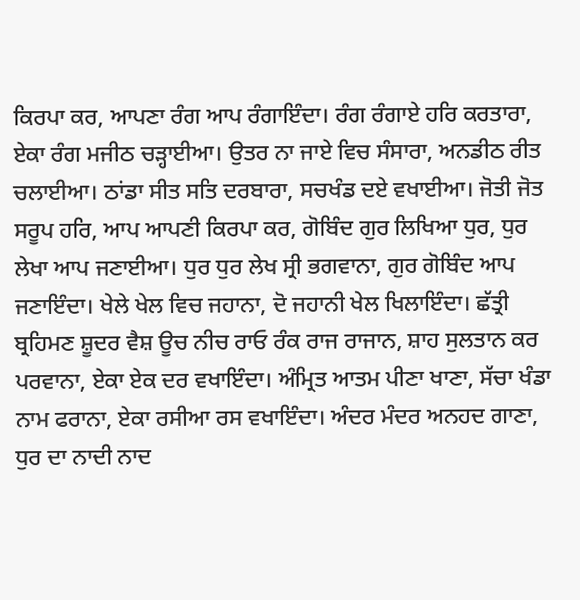ਕਿਰਪਾ ਕਰ, ਆਪਣਾ ਰੰਗ ਆਪ ਰੰਗਾਇੰਦਾ। ਰੰਗ ਰੰਗਾਏ ਹਰਿ ਕਰਤਾਰਾ, ਏਕਾ ਰੰਗ ਮਜੀਠ ਚੜ੍ਹਾਈਆ। ਉਤਰ ਨਾ ਜਾਏ ਵਿਚ ਸੰਸਾਰਾ, ਅਨਡੀਠ ਰੀਤ ਚਲਾਈਆ। ਠਾਂਡਾ ਸੀਤ ਸਤਿ ਦਰਬਾਰਾ, ਸਚਖੰਡ ਦਏ ਵਖਾਈਆ। ਜੋਤੀ ਜੋਤ ਸਰੂਪ ਹਰਿ, ਆਪ ਆਪਣੀ ਕਿਰਪਾ ਕਰ, ਗੋਬਿੰਦ ਗੁਰ ਲਿਖਿਆ ਧੁਰ, ਧੁਰ ਲੇਖਾ ਆਪ ਜਣਾਈਆ। ਧੁਰ ਧੁਰ ਲੇਖ ਸ੍ਰੀ ਭਗਵਾਨਾ, ਗੁਰ ਗੋਬਿੰਦ ਆਪ ਜਣਾਇੰਦਾ। ਖੇਲੇ ਖੇਲ ਵਿਚ ਜਹਾਨਾ, ਦੋ ਜਹਾਨੀ ਖੇਲ ਖਿਲਾਇੰਦਾ। ਛੱਤ੍ਰੀ ਬ੍ਰਹਿਮਣ ਸ਼ੂਦਰ ਵੈਸ਼ ਊਚ ਨੀਚ ਰਾਓ ਰੰਕ ਰਾਜ ਰਾਜਾਨ, ਸ਼ਾਹ ਸੁਲਤਾਨ ਕਰ ਪਰਵਾਨਾ, ਏਕਾ ਏਕ ਦਰ ਵਖਾਇੰਦਾ। ਅੰਮ੍ਰਿਤ ਆਤਮ ਪੀਣਾ ਖਾਣਾ, ਸੱਚਾ ਖੰਡਾ ਨਾਮ ਫਰਾਨਾ, ਏਕਾ ਰਸੀਆ ਰਸ ਵਖਾਇੰਦਾ। ਅੰਦਰ ਮੰਦਰ ਅਨਹਦ ਗਾਣਾ, ਧੁਰ ਦਾ ਨਾਦੀ ਨਾਦ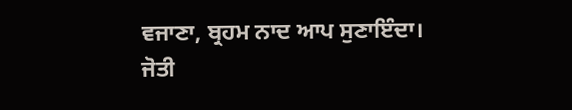ਵਜਾਣਾ, ਬ੍ਰਹਮ ਨਾਦ ਆਪ ਸੁਣਾਇੰਦਾ। ਜੋਤੀ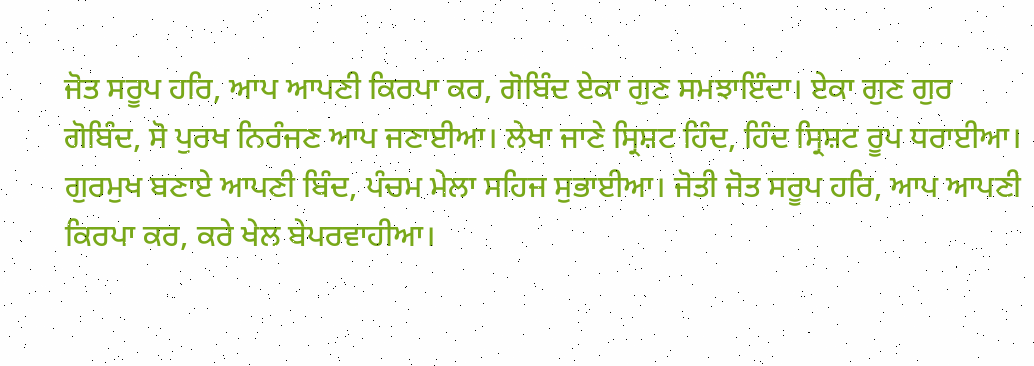ਜੋਤ ਸਰੂਪ ਹਰਿ, ਆਪ ਆਪਣੀ ਕਿਰਪਾ ਕਰ, ਗੋਬਿੰਦ ਏਕਾ ਗੁਣ ਸਮਝਾਇੰਦਾ। ਏਕਾ ਗੁਣ ਗੁਰ ਗੋਬਿੰਦ, ਸੋ ਪੁਰਖ ਨਿਰੰਜਣ ਆਪ ਜਣਾਈਆ। ਲੇਖਾ ਜਾਣੇ ਸ੍ਰਿਸ਼ਟ ਹਿੰਦ, ਹਿੰਦ ਸ੍ਰਿਸ਼ਟ ਰੂਪ ਧਰਾਈਆ। ਗੁਰਮੁਖ ਬਣਾਏ ਆਪਣੀ ਬਿੰਦ, ਪੰਚਮ ਮੇਲਾ ਸਹਿਜ ਸੁਭਾਈਆ। ਜੋਤੀ ਜੋਤ ਸਰੂਪ ਹਰਿ, ਆਪ ਆਪਣੀ ਕਿਰਪਾ ਕਰ, ਕਰੇ ਖੇਲ ਬੇਪਰਵਾਹੀਆ।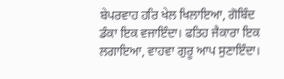ਬੇਪਰਵਾਹ ਹਰਿ ਖੇਲ ਖਿਲਾਇਆ, ਗੋਬਿੰਦ ਡੰਕਾ ਇਕ ਵਜਾਇੰਦਾ। ਫਤਿਹ ਜੈਕਾਰਾ ਇਕ ਲਗਾਇਆ, ਵਾਹਵਾ ਗੁਰੂ ਆਪ ਸੁਣਾਇੰਦਾ।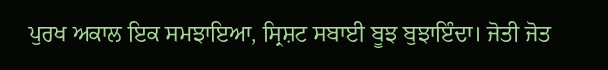ਪੁਰਖ ਅਕਾਲ ਇਕ ਸਮਝਾਇਆ, ਸ੍ਰਿਸ਼ਟ ਸਬਾਈ ਬੂਝ ਬੁਝਾਇੰਦਾ। ਜੋਤੀ ਜੋਤ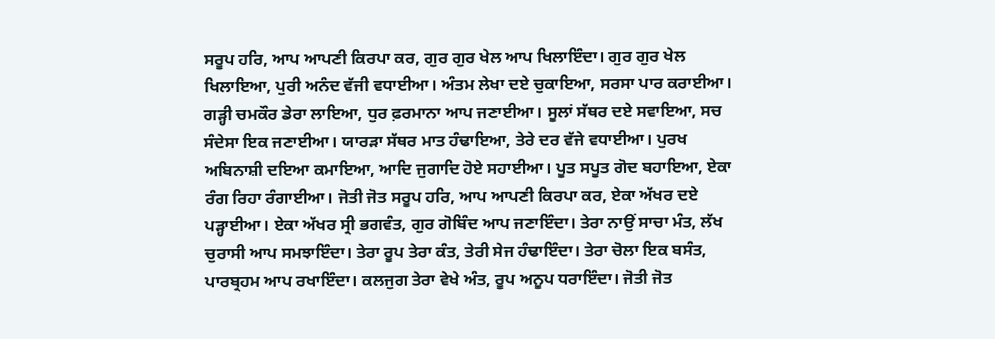ਸਰੂਪ ਹਰਿ, ਆਪ ਆਪਣੀ ਕਿਰਪਾ ਕਰ, ਗੁਰ ਗੁਰ ਖੇਲ ਆਪ ਖਿਲਾਇੰਦਾ। ਗੁਰ ਗੁਰ ਖੇਲ ਖਿਲਾਇਆ, ਪੁਰੀ ਅਨੰਦ ਵੱਜੀ ਵਧਾਈਆ। ਅੰਤਮ ਲੇਖਾ ਦਏ ਚੁਕਾਇਆ, ਸਰਸਾ ਪਾਰ ਕਰਾਈਆ। ਗੜ੍ਹੀ ਚਮਕੌਰ ਡੇਰਾ ਲਾਇਆ, ਧੁਰ ਫ਼ਰਮਾਨਾ ਆਪ ਜਣਾਈਆ। ਸੂਲਾਂ ਸੱਥਰ ਦਏ ਸਵਾਇਆ, ਸਚ ਸੰਦੇਸਾ ਇਕ ਜਣਾਈਆ। ਯਾਰੜਾ ਸੱਥਰ ਮਾਤ ਹੰਢਾਇਆ, ਤੇਰੇ ਦਰ ਵੱਜੇ ਵਧਾਈਆ। ਪੁਰਖ ਅਬਿਨਾਸ਼ੀ ਦਇਆ ਕਮਾਇਆ, ਆਦਿ ਜੁਗਾਦਿ ਹੋਏ ਸਹਾਈਆ। ਪੂਤ ਸਪੂਤ ਗੋਦ ਬਹਾਇਆ, ਏਕਾ ਰੰਗ ਰਿਹਾ ਰੰਗਾਈਆ। ਜੋਤੀ ਜੋਤ ਸਰੂਪ ਹਰਿ, ਆਪ ਆਪਣੀ ਕਿਰਪਾ ਕਰ, ਏਕਾ ਅੱਖਰ ਦਏ ਪੜ੍ਹਾਈਆ। ਏਕਾ ਅੱਖਰ ਸ੍ਰੀ ਭਗਵੰਤ, ਗੁਰ ਗੋਬਿੰਦ ਆਪ ਜਣਾਇੰਦਾ। ਤੇਰਾ ਨਾਉਂ ਸਾਚਾ ਮੰਤ, ਲੱਖ ਚੁਰਾਸੀ ਆਪ ਸਮਝਾਇੰਦਾ। ਤੇਰਾ ਰੂਪ ਤੇਰਾ ਕੰਤ, ਤੇਰੀ ਸੇਜ ਹੰਢਾਇੰਦਾ। ਤੇਰਾ ਚੋਲਾ ਇਕ ਬਸੰਤ, ਪਾਰਬ੍ਰਹਮ ਆਪ ਰਖਾਇੰਦਾ। ਕਲਜੁਗ ਤੇਰਾ ਵੇਖੇ ਅੰਤ, ਰੂਪ ਅਨੂਪ ਧਰਾਇੰਦਾ। ਜੋਤੀ ਜੋਤ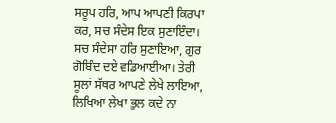ਸਰੂਪ ਹਰਿ, ਆਪ ਆਪਣੀ ਕਿਰਪਾ ਕਰ, ਸਚ ਸੰਦੇਸ ਇਕ ਸੁਣਾਇੰਦਾ। ਸਚ ਸੰਦੇਸਾ ਹਰਿ ਸੁਣਾਇਆ, ਗੁਰ ਗੋਬਿੰਦ ਦਏ ਵਡਿਆਈਆ। ਤੇਰੀ ਸੂਲਾਂ ਸੱਥਰ ਆਪਣੇ ਲੇਖੇ ਲਾਇਆ, ਲਿਖਿਆ ਲੇਖਾ ਭੁਲ ਕਦੇ ਨਾ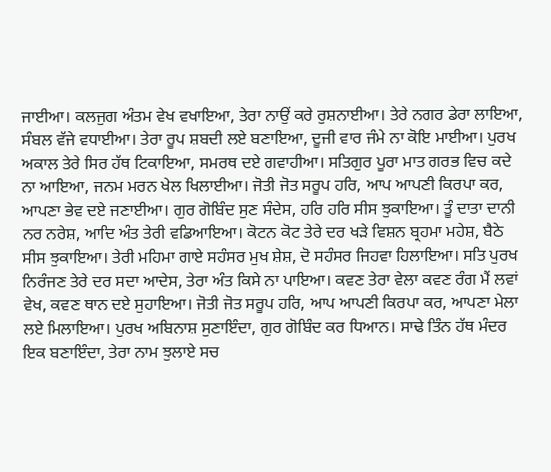ਜਾਈਆ। ਕਲਜੁਗ ਅੰਤਮ ਵੇਖ ਵਖਾਇਆ, ਤੇਰਾ ਨਾਉਂ ਕਰੇ ਰੁਸ਼ਨਾਈਆ। ਤੇਰੇ ਨਗਰ ਡੇਰਾ ਲਾਇਆ, ਸੰਬਲ ਵੱਜੇ ਵਧਾਈਆ। ਤੇਰਾ ਰੂਪ ਸ਼ਬਦੀ ਲਏ ਬਣਾਇਆ, ਦੂਜੀ ਵਾਰ ਜੰਮੇ ਨਾ ਕੋਇ ਮਾਈਆ। ਪੁਰਖ ਅਕਾਲ ਤੇਰੇ ਸਿਰ ਹੱਥ ਟਿਕਾਇਆ, ਸਮਰਥ ਦਏ ਗਵਾਹੀਆ। ਸਤਿਗੁਰ ਪੂਰਾ ਮਾਤ ਗਰਭ ਵਿਚ ਕਦੇ ਨਾ ਆਇਆ, ਜਨਮ ਮਰਨ ਖੇਲ ਖਿਲਾਈਆ। ਜੋਤੀ ਜੋਤ ਸਰੂਪ ਹਰਿ, ਆਪ ਆਪਣੀ ਕਿਰਪਾ ਕਰ, ਆਪਣਾ ਭੇਵ ਦਏ ਜਣਾਈਆ। ਗੁਰ ਗੋਬਿੰਦ ਸੁਣ ਸੰਦੇਸ, ਹਰਿ ਹਰਿ ਸੀਸ ਝੁਕਾਇਆ। ਤੂੰ ਦਾਤਾ ਦਾਨੀ ਨਰ ਨਰੇਸ਼, ਆਦਿ ਅੰਤ ਤੇਰੀ ਵਡਿਆਇਆ। ਕੋਟਨ ਕੋਟ ਤੇਰੇ ਦਰ ਖੜੇ ਵਿਸ਼ਨ ਬ੍ਰਹਮਾ ਮਹੇਸ਼, ਬੈਠੇ ਸੀਸ ਝੁਕਾਇਆ। ਤੇਰੀ ਮਹਿਮਾ ਗਾਏ ਸਹੰਸਰ ਮੁਖ ਸ਼ੇਸ਼, ਦੋ ਸਹੰਸਰ ਜਿਹਵਾ ਹਿਲਾਇਆ। ਸਤਿ ਪੁਰਖ ਨਿਰੰਜਣ ਤੇਰੇ ਦਰ ਸਦਾ ਆਦੇਸ, ਤੇਰਾ ਅੰਤ ਕਿਸੇ ਨਾ ਪਾਇਆ। ਕਵਣ ਤੇਰਾ ਵੇਲਾ ਕਵਣ ਰੰਗ ਮੈਂ ਲਵਾਂ ਵੇਖ, ਕਵਣ ਥਾਨ ਦਏ ਸੁਹਾਇਆ। ਜੋਤੀ ਜੋਤ ਸਰੂਪ ਹਰਿ, ਆਪ ਆਪਣੀ ਕਿਰਪਾ ਕਰ, ਆਪਣਾ ਮੇਲਾ ਲਏ ਮਿਲਾਇਆ। ਪੁਰਖ ਅਬਿਨਾਸ਼ ਸੁਣਾਇੰਦਾ, ਗੁਰ ਗੋਬਿੰਦ ਕਰ ਧਿਆਨ। ਸਾਢੇ ਤਿੰਨ ਹੱਥ ਮੰਦਰ ਇਕ ਬਣਾਇੰਦਾ, ਤੇਰਾ ਨਾਮ ਝੁਲਾਏ ਸਚ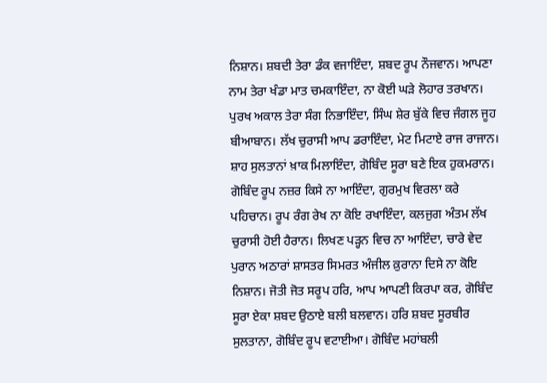ਨਿਸ਼ਾਨ। ਸ਼ਬਦੀ ਤੇਰਾ ਡੰਕ ਵਜਾਇੰਦਾ, ਸ਼ਬਦ ਰੂਪ ਨੌਜਵਾਨ। ਆਪਣਾ ਨਾਮ ਤੇਰਾ ਖੰਡਾ ਮਾਤ ਚਮਕਾਇੰਦਾ, ਨਾ ਕੋਈ ਘੜੇ ਲੋਹਾਰ ਤਰਖਾਨ। ਪੁਰਖ ਅਕਾਲ ਤੇਰਾ ਸੰਗ ਨਿਭਾਇੰਦਾ, ਸਿੰਘ ਸ਼ੇਰ ਬੁੱਕੇ ਵਿਚ ਜੰਗਲ ਜੂਹ ਬੀਆਬਾਨ। ਲੱਖ ਚੁਰਾਸੀ ਆਪ ਡਰਾਇੰਦਾ, ਮੇਟ ਮਿਟਾਏ ਰਾਜ ਰਾਜਾਨ। ਸ਼ਾਹ ਸੁਲਤਾਨਾਂ ਖ਼ਾਕ ਮਿਲਾਇੰਦਾ, ਗੋਬਿੰਦ ਸੂਰਾ ਬਣੇ ਇਕ ਹੁਕਮਰਾਨ। ਗੋਬਿੰਦ ਰੂਪ ਨਜ਼ਰ ਕਿਸੇ ਨਾ ਆਇੰਦਾ, ਗੁਰਮੁਖ ਵਿਰਲਾ ਕਰੇ ਪਹਿਚਾਨ। ਰੂਪ ਰੰਗ ਰੇਖ ਨਾ ਕੋਇ ਰਖਾਇੰਦਾ, ਕਲਜੁਗ ਅੰਤਮ ਲੱਖ ਚੁਰਾਸੀ ਹੋਈ ਹੈਰਾਨ। ਲਿਖਣ ਪੜ੍ਹਨ ਵਿਚ ਨਾ ਆਇੰਦਾ, ਚਾਰੇ ਵੇਦ ਪੁਰਾਨ ਅਠਾਰਾਂ ਸ਼ਾਸਤਰ ਸਿਮਰਤ ਅੰਜੀਲ ਕ਼ੁਰਾਨਾ ਦਿਸੇ ਨਾ ਕੋਇ ਨਿਸ਼ਾਨ। ਜੋਤੀ ਜੋਤ ਸਰੂਪ ਹਰਿ, ਆਪ ਆਪਣੀ ਕਿਰਪਾ ਕਰ, ਗੋਬਿੰਦ ਸੂਰਾ ਏਕਾ ਸ਼ਬਦ ਉਠਾਏ ਬਲੀ ਬਲਵਾਨ। ਹਰਿ ਸ਼ਬਦ ਸੂਰਬੀਰ ਸੁਲਤਾਨਾ, ਗੋਬਿੰਦ ਰੂਪ ਵਟਾਈਆ। ਗੋਬਿੰਦ ਮਹਾਂਬਲੀ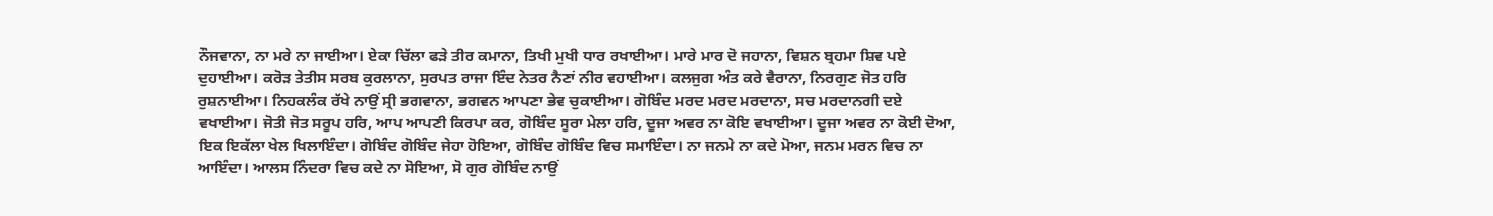ਨੌਜਵਾਨਾ, ਨਾ ਮਰੇ ਨਾ ਜਾਈਆ। ਏਕਾ ਚਿੱਲਾ ਫੜੇ ਤੀਰ ਕਮਾਨਾ, ਤਿਖੀ ਮੁਖੀ ਧਾਰ ਰਖਾਈਆ। ਮਾਰੇ ਮਾਰ ਦੋ ਜਹਾਨਾ, ਵਿਸ਼ਨ ਬ੍ਰਹਮਾ ਸ਼ਿਵ ਪਏ ਦੁਹਾਈਆ। ਕਰੋੜ ਤੇਤੀਸ ਸਰਬ ਕੁਰਲਾਨਾ, ਸੁਰਪਤ ਰਾਜਾ ਇੰਦ ਨੇਤਰ ਨੈਣਾਂ ਨੀਰ ਵਹਾਈਆ। ਕਲਜੁਗ ਅੰਤ ਕਰੇ ਵੈਰਾਨਾ, ਨਿਰਗੁਣ ਜੋਤ ਹਰਿ ਰੁਸ਼ਨਾਈਆ। ਨਿਹਕਲੰਕ ਰੱਖੇ ਨਾਉਂ ਸ੍ਰੀ ਭਗਵਾਨਾ, ਭਗਵਨ ਆਪਣਾ ਭੇਵ ਚੁਕਾਈਆ। ਗੋਬਿੰਦ ਮਰਦ ਮਰਦ ਮਰਦਾਨਾ, ਸਚ ਮਰਦਾਨਗੀ ਦਏ ਵਖਾਈਆ। ਜੋਤੀ ਜੋਤ ਸਰੂਪ ਹਰਿ, ਆਪ ਆਪਣੀ ਕਿਰਪਾ ਕਰ, ਗੋਬਿੰਦ ਸੂਰਾ ਮੇਲਾ ਹਰਿ, ਦੂਜਾ ਅਵਰ ਨਾ ਕੋਇ ਵਖਾਈਆ। ਦੂਜਾ ਅਵਰ ਨਾ ਕੋਈ ਦੋਆ, ਇਕ ਇਕੱਲਾ ਖੇਲ ਖਿਲਾਇੰਦਾ। ਗੋਬਿੰਦ ਗੋਬਿੰਦ ਜੇਹਾ ਹੋਇਆ, ਗੋਬਿੰਦ ਗੋਬਿੰਦ ਵਿਚ ਸਮਾਇੰਦਾ। ਨਾ ਜਨਮੇ ਨਾ ਕਦੇ ਮੋਆ, ਜਨਮ ਮਰਨ ਵਿਚ ਨਾ ਆਇੰਦਾ। ਆਲਸ ਨਿੰਦਰਾ ਵਿਚ ਕਦੇ ਨਾ ਸੋਇਆ, ਸੋ ਗੁਰ ਗੋਬਿੰਦ ਨਾਉਂ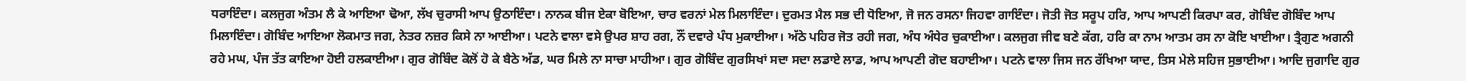ਧਰਾਇੰਦਾ। ਕਲਜੁਗ ਅੰਤਮ ਲੈ ਕੇ ਆਇਆ ਢੋਆ, ਲੱਖ ਚੁਰਾਸੀ ਆਪ ਉਠਾਇੰਦਾ। ਨਾਨਕ ਬੀਜ ਏਕਾ ਬੋਇਆ, ਚਾਰ ਵਰਨਾਂ ਮੇਲ ਮਿਲਾਇੰਦਾ। ਦੁਰਮਤ ਮੈਲ ਸਭ ਦੀ ਧੋਇਆ, ਜੋ ਜਨ ਰਸਨਾ ਜਿਹਵਾ ਗਾਇੰਦਾ। ਜੋਤੀ ਜੋਤ ਸਰੂਪ ਹਰਿ, ਆਪ ਆਪਣੀ ਕਿਰਪਾ ਕਰ, ਗੋਬਿੰਦ ਗੋਬਿੰਦ ਆਪ ਮਿਲਾਇੰਦਾ। ਗੋਬਿੰਦ ਆਇਆ ਲੋਕਮਾਤ ਜਗ, ਨੇਤਰ ਨਜ਼ਰ ਕਿਸੇ ਨਾ ਆਈਆ। ਪਟਨੇ ਵਾਲਾ ਵਸੇ ਉਪਰ ਸ਼ਾਹ ਰਗ, ਨੌਂ ਦਵਾਰੇ ਪੰਧ ਮੁਕਾਈਆ। ਅੱਠੇ ਪਹਿਰ ਜੋਤ ਰਹੀ ਜਗ, ਅੰਧ ਅੰਧੇਰ ਚੁਕਾਈਆ। ਕਲਜੁਗ ਜੀਵ ਬਣੇ ਕੱਗ, ਹਰਿ ਕਾ ਨਾਮ ਆਤਮ ਰਸ ਨਾ ਕੋਇ ਖਾਈਆ। ਤ੍ਰੈਗੁਣ ਅਗਨੀ ਰਹੇ ਮਘ, ਪੰਜ ਤੱਤ ਕਾਇਆ ਹੋਈ ਹਲਕਾਈਆ। ਗੁਰ ਗੋਬਿੰਦ ਕੋਲੋਂ ਹੋ ਕੇ ਬੈਠੇ ਅੱਡ, ਘਰ ਮਿਲੇ ਨਾ ਸਾਚਾ ਮਾਹੀਆ। ਗੁਰ ਗੋਬਿੰਦ ਗੁਰਸਿਖਾਂ ਸਦਾ ਸਦਾ ਲਡਾਏ ਲਾਡ, ਆਪ ਆਪਣੀ ਗੋਦ ਬਹਾਈਆ। ਪਟਨੇ ਵਾਲਾ ਜਿਸ ਜਨ ਰੱਖਿਆ ਯਾਦ, ਤਿਸ ਮੇਲੇ ਸਹਿਜ ਸੁਭਾਈਆ। ਆਦਿ ਜੁਗਾਦਿ ਗੁਰ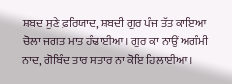ਸ਼ਬਦ ਸੁਣੇ ਫ਼ਰਿਯਾਦ, ਸ਼ਬਦੀ ਗੁਰ ਪੰਜ ਤੱਤ ਕਾਇਆ ਚੋਲਾ ਜਗਤ ਮਾਤ ਹੰਢਾਈਆ। ਗੁਰ ਕਾ ਨਾਉਂ ਅਗੰਮੀ ਨਾਦ, ਗੋਬਿੰਦ ਤਾਰ ਸਤਾਰ ਨਾ ਕੋਇ ਹਿਲਾਈਆ।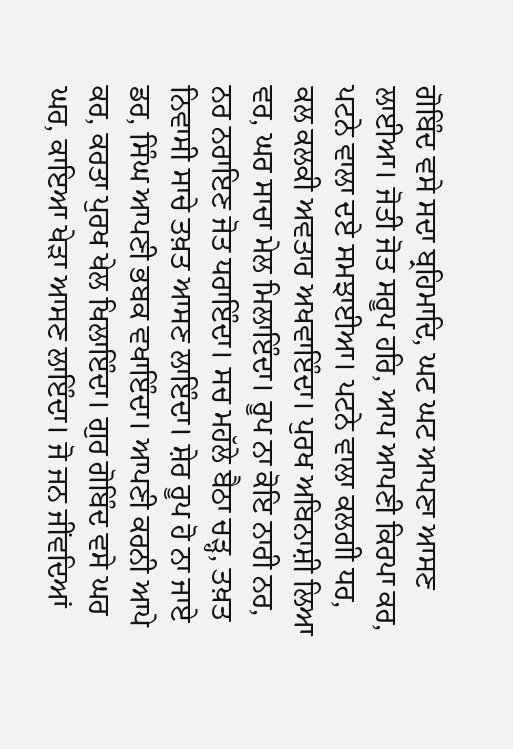ਗੋਬਿੰਦ ਵਸੇ ਸਦਾ ਬ੍ਰਹਿਮਾਦਿ, ਘਟ ਘਟ ਆਪਣਾ ਆਸਣ ਲਾਈਆ। ਜੋਤੀ ਜੋਤ ਸਰੂਪ ਹਰਿ, ਆਪ ਆਪਣੀ ਕਿਰਪਾ ਕਰ, ਪਟਨੇ ਵਾਲਾ ਦਏ ਸਮਝਾਈਆ। ਪਟਨੇ ਵਾਲਾ ਕਲਗੀ ਧਰ, ਕਲ ਕਲਕੀ ਅਵਤਾਰ ਅਖਵਾਇੰਦਾ। ਪੁਰਖ ਅਬਿਨਾਸ਼ੀ ਲਿਆ ਵਰ, ਘਰ ਸਾਚਾ ਮੇਲ ਮਿਲਾਇੰਦਾ। ਰੂਪ ਨਾ ਕੋਇ ਨਾਰੀ ਨਰ, ਨਰ ਨਰਾਇਣ ਜੋਤ ਧਰਾਇੰਦਾ। ਸਚ ਮਹੱਲੇ ਬੈਠਾ ਚੜ੍ਹ, ਤਖ਼ਤ ਨਿਵਾਸੀ ਸਾਚੇ ਤਖ਼ਤ ਆਸਣ ਲਾਇੰਦਾ। ਸ਼ੇਰ ਰੂਪ ਹੋ ਨਾ ਜਾਏ ਡਰ, ਸਿੰਘ ਆਪਣੀ ਭਬਕ ਵਖਾਇੰਦਾ। ਆਪਣੀ ਕਰਨੀ ਆਪੇ ਕਰ, ਕਰਤਾ ਪੁਰਖ ਖੇਲ ਖਿਲਾਇੰਦਾ। ਗੁਰ ਗੋਬਿੰਦ ਵਸੇ ਘਰ ਘਰ, ਕਾਇਆ ਖੇੜਾ ਆਸਣ ਲਾਇੰਦਾ। ਜੋ ਜਨ ਜੀਂਵਦਿਆਂ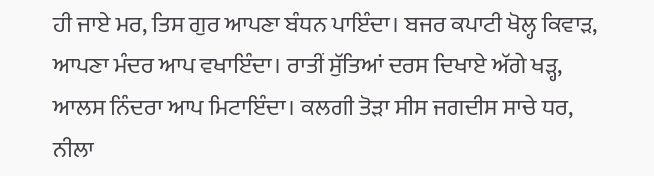ਹੀ ਜਾਏ ਮਰ, ਤਿਸ ਗੁਰ ਆਪਣਾ ਬੰਧਨ ਪਾਇੰਦਾ। ਬਜਰ ਕਪਾਟੀ ਖੋਲ੍ਹ ਕਿਵਾੜ, ਆਪਣਾ ਮੰਦਰ ਆਪ ਵਖਾਇੰਦਾ। ਰਾਤੀਂ ਸੁੱਤਿਆਂ ਦਰਸ ਦਿਖਾਏ ਅੱਗੇ ਖੜ੍ਹ, ਆਲਸ ਨਿੰਦਰਾ ਆਪ ਮਿਟਾਇੰਦਾ। ਕਲਗੀ ਤੋੜਾ ਸੀਸ ਜਗਦੀਸ ਸਾਚੇ ਧਰ, ਨੀਲਾ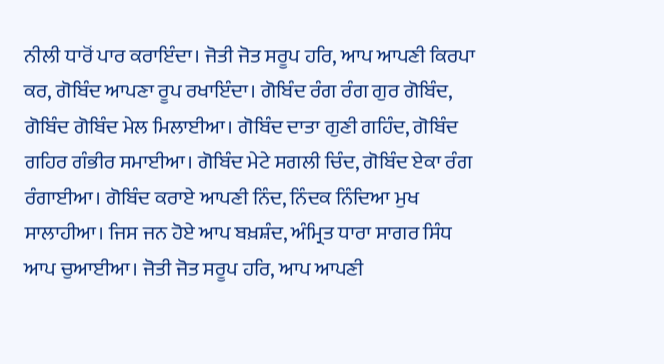ਨੀਲੀ ਧਾਰੋਂ ਪਾਰ ਕਰਾਇੰਦਾ। ਜੋਤੀ ਜੋਤ ਸਰੂਪ ਹਰਿ, ਆਪ ਆਪਣੀ ਕਿਰਪਾ ਕਰ, ਗੋਬਿੰਦ ਆਪਣਾ ਰੂਪ ਰਖਾਇੰਦਾ। ਗੋਬਿੰਦ ਰੰਗ ਰੰਗ ਗੁਰ ਗੋਬਿੰਦ, ਗੋਬਿੰਦ ਗੋਬਿੰਦ ਮੇਲ ਮਿਲਾਈਆ। ਗੋਬਿੰਦ ਦਾਤਾ ਗੁਣੀ ਗਹਿੰਦ, ਗੋਬਿੰਦ ਗਹਿਰ ਗੰਭੀਰ ਸਮਾਈਆ। ਗੋਬਿੰਦ ਮੇਟੇ ਸਗਲੀ ਚਿੰਦ, ਗੋਬਿੰਦ ਏਕਾ ਰੰਗ ਰੰਗਾਈਆ। ਗੋਬਿੰਦ ਕਰਾਏ ਆਪਣੀ ਨਿੰਦ, ਨਿੰਦਕ ਨਿੰਦਿਆ ਮੁਖ ਸਾਲਾਹੀਆ। ਜਿਸ ਜਨ ਹੋਏ ਆਪ ਬਖ਼ਸ਼ੰਦ, ਅੰਮ੍ਰਿਤ ਧਾਰਾ ਸਾਗਰ ਸਿੰਧ ਆਪ ਚੁਆਈਆ। ਜੋਤੀ ਜੋਤ ਸਰੂਪ ਹਰਿ, ਆਪ ਆਪਣੀ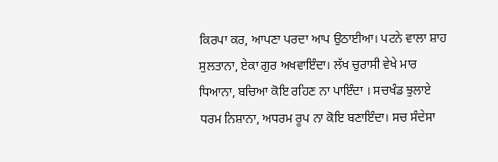ਕਿਰਪਾ ਕਰ, ਆਪਣਾ ਪਰਦਾ ਆਪ ਉਠਾਈਆ। ਪਟਨੇ ਵਾਲਾ ਸ਼ਾਹ ਸੁਲਤਾਨਾ, ਏਕਾ ਗੁਰ ਅਖਵਾਇੰਦਾ। ਲੱਖ ਚੁਰਾਸੀ ਵੇਖੇ ਮਾਰ ਧਿਆਨਾ, ਬਚਿਆ ਕੋਇ ਰਹਿਣ ਨਾ ਪਾਇੰਦਾ । ਸਚਖੰਡ ਝੁਲਾਏ ਧਰਮ ਨਿਸ਼ਾਨਾ, ਅਧਰਮ ਰੂਪ ਨਾ ਕੋਇ ਬਣਾਇੰਦਾ। ਸਚ ਸੰਦੇਸਾ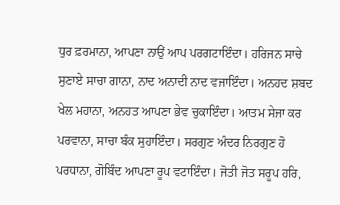ਧੁਰ ਫ਼ਰਮਾਨਾ, ਆਪਣਾ ਨਾਉਂ ਆਪ ਪਰਗਟਾਇੰਦਾ। ਹਰਿਜਨ ਸਾਚੇ ਸੁਣਾਏ ਸਾਚਾ ਗਾਨਾ, ਨਾਦ ਅਨਾਦੀ ਨਾਦ ਵਜਾਇੰਦਾ। ਅਨਹਦ ਸ਼ਬਦ ਖੇਲ ਮਹਾਨਾ, ਅਨਹਤ ਆਪਣਾ ਭੇਵ ਚੁਕਾਇੰਦਾ। ਆਤਮ ਸੇਜਾ ਕਰ ਪਰਵਾਨਾ, ਸਾਚਾ ਬੰਕ ਸੁਹਾਇੰਦਾ। ਸਰਗੁਣ ਅੰਦਰ ਨਿਰਗੁਣ ਹੋ ਪਰਧਾਨਾ, ਗੋਬਿੰਦ ਆਪਣਾ ਰੂਪ ਵਟਾਇੰਦਾ। ਜੋਤੀ ਜੋਤ ਸਰੂਪ ਹਰਿ,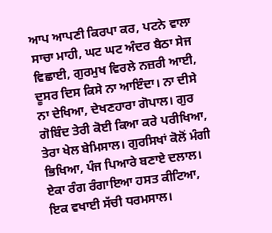ਆਪ ਆਪਣੀ ਕਿਰਪਾ ਕਰ, ਪਟਨੇ ਵਾਲਾ ਸਾਚਾ ਮਾਹੀ, ਘਟ ਘਟ ਅੰਦਰ ਬੈਠਾ ਸੇਜ ਵਿਛਾਈ, ਗੁਰਮੁਖ ਵਿਰਲੇ ਨਜ਼ਰੀ ਆਈ, ਦੂਸਰ ਦਿਸ ਕਿਸੇ ਨਾ ਆਇੰਦਾ। ਨਾ ਦੀਸੇ ਨਾ ਦੇਖਿਆ, ਦੇਖਣਹਾਰਾ ਗੋਪਾਲ। ਗੁਰ ਗੋਬਿੰਦ ਤੇਰੀ ਕੋਈ ਕਿਆ ਕਰੇ ਪਰੀਖਿਆ, ਤੇਰਾ ਖੇਲ ਬੇਮਿਸਾਲ। ਗੁਰਸਿਖਾਂ ਕੋਲੋਂ ਮੰਗੀ ਭਿਖਿਆ, ਪੰਜ ਪਿਆਰੇ ਬਣਾਏ ਦਲਾਲ। ਏਕਾ ਰੰਗ ਰੰਗਾਇਆ ਹਸਤ ਕੀਟਿਆ, ਇਕ ਵਖਾਈ ਸੱਚੀ ਧਰਮਸਾਲ।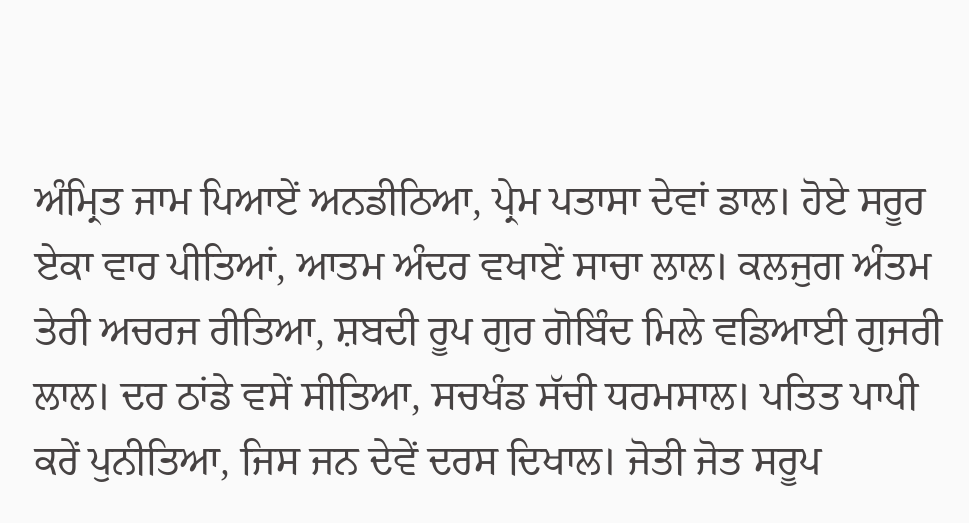ਅੰਮ੍ਰਿਤ ਜਾਮ ਪਿਆਏਂ ਅਨਡੀਠਿਆ, ਪ੍ਰੇਮ ਪਤਾਸਾ ਦੇਵਾਂ ਡਾਲ। ਹੋਏ ਸਰੂਰ ਏਕਾ ਵਾਰ ਪੀਤਿਆਂ, ਆਤਮ ਅੰਦਰ ਵਖਾਏਂ ਸਾਚਾ ਲਾਲ। ਕਲਜੁਗ ਅੰਤਮ ਤੇਰੀ ਅਚਰਜ ਰੀਤਿਆ, ਸ਼ਬਦੀ ਰੂਪ ਗੁਰ ਗੋਬਿੰਦ ਮਿਲੇ ਵਡਿਆਈ ਗੁਜਰੀ ਲਾਲ। ਦਰ ਠਾਂਡੇ ਵਸੇਂ ਸੀਤਿਆ, ਸਚਖੰਡ ਸੱਚੀ ਧਰਮਸਾਲ। ਪਤਿਤ ਪਾਪੀ ਕਰੇਂ ਪੁਨੀਤਿਆ, ਜਿਸ ਜਨ ਦੇਵੇਂ ਦਰਸ ਦਿਖਾਲ। ਜੋਤੀ ਜੋਤ ਸਰੂਪ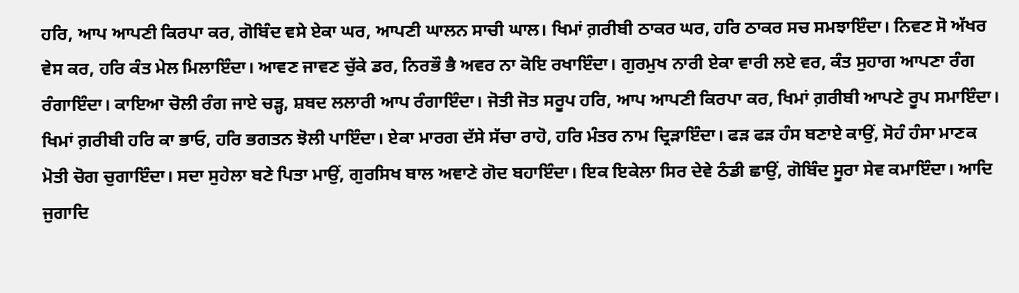ਹਰਿ, ਆਪ ਆਪਣੀ ਕਿਰਪਾ ਕਰ, ਗੋਬਿੰਦ ਵਸੇ ਏਕਾ ਘਰ, ਆਪਣੀ ਘਾਲਨ ਸਾਚੀ ਘਾਲ। ਖਿਮਾਂ ਗ਼ਰੀਬੀ ਠਾਕਰ ਘਰ, ਹਰਿ ਠਾਕਰ ਸਚ ਸਮਝਾਇੰਦਾ। ਨਿਵਣ ਸੋ ਅੱਖਰ ਵੇਸ ਕਰ, ਹਰਿ ਕੰਤ ਮੇਲ ਮਿਲਾਇੰਦਾ। ਆਵਣ ਜਾਵਣ ਚੁੱਕੇ ਡਰ, ਨਿਰਭੌ ਭੈ ਅਵਰ ਨਾ ਕੋਇ ਰਖਾਇੰਦਾ। ਗੁਰਮੁਖ ਨਾਰੀ ਏਕਾ ਵਾਰੀ ਲਏ ਵਰ, ਕੰਤ ਸੁਹਾਗ ਆਪਣਾ ਰੰਗ ਰੰਗਾਇੰਦਾ। ਕਾਇਆ ਚੋਲੀ ਰੰਗ ਜਾਏ ਚੜ੍ਹ, ਸ਼ਬਦ ਲਲਾਰੀ ਆਪ ਰੰਗਾਇੰਦਾ। ਜੋਤੀ ਜੋਤ ਸਰੂਪ ਹਰਿ, ਆਪ ਆਪਣੀ ਕਿਰਪਾ ਕਰ, ਖਿਮਾਂ ਗ਼ਰੀਬੀ ਆਪਣੇ ਰੂਪ ਸਮਾਇੰਦਾ। ਖਿਮਾਂ ਗ਼ਰੀਬੀ ਹਰਿ ਕਾ ਭਾਓ, ਹਰਿ ਭਗਤਨ ਝੋਲੀ ਪਾਇੰਦਾ। ਏਕਾ ਮਾਰਗ ਦੱਸੇ ਸੱਚਾ ਰਾਹੋ, ਹਰਿ ਮੰਤਰ ਨਾਮ ਦ੍ਰਿੜਾਇੰਦਾ। ਫੜ ਫੜ ਹੰਸ ਬਣਾਏ ਕਾਉਂ, ਸੋਹੰ ਹੰਸਾ ਮਾਣਕ ਮੋਤੀ ਚੋਗ ਚੁਗਾਇੰਦਾ। ਸਦਾ ਸੁਹੇਲਾ ਬਣੇ ਪਿਤਾ ਮਾਉਂ, ਗੁਰਸਿਖ ਬਾਲ ਅਞਾਣੇ ਗੋਦ ਬਹਾਇੰਦਾ। ਇਕ ਇਕੇਲਾ ਸਿਰ ਦੇਵੇ ਠੰਡੀ ਛਾਉਂ, ਗੋਬਿੰਦ ਸੂਰਾ ਸੇਵ ਕਮਾਇੰਦਾ। ਆਦਿ ਜੁਗਾਦਿ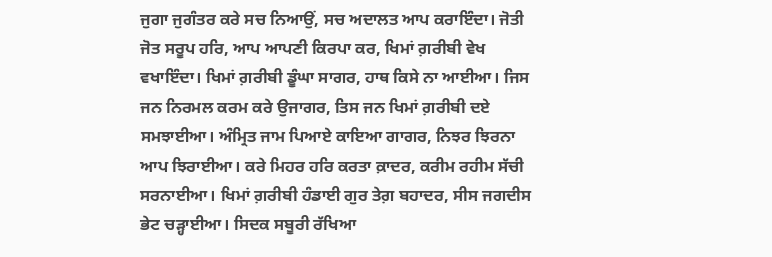ਜੁਗਾ ਜੁਗੰਤਰ ਕਰੇ ਸਚ ਨਿਆਉਂ, ਸਚ ਅਦਾਲਤ ਆਪ ਕਰਾਇੰਦਾ। ਜੋਤੀ ਜੋਤ ਸਰੂਪ ਹਰਿ, ਆਪ ਆਪਣੀ ਕਿਰਪਾ ਕਰ, ਖਿਮਾਂ ਗ਼ਰੀਬੀ ਵੇਖ ਵਖਾਇੰਦਾ। ਖਿਮਾਂ ਗ਼ਰੀਬੀ ਡੂੰਘਾ ਸਾਗਰ, ਹਾਥ ਕਿਸੇ ਨਾ ਆਈਆ। ਜਿਸ ਜਨ ਨਿਰਮਲ ਕਰਮ ਕਰੇ ਉਜਾਗਰ, ਤਿਸ ਜਨ ਖਿਮਾਂ ਗ਼ਰੀਬੀ ਦਏ ਸਮਝਾਈਆ। ਅੰਮ੍ਰਿਤ ਜਾਮ ਪਿਆਏ ਕਾਇਆ ਗਾਗਰ, ਨਿਝਰ ਝਿਰਨਾ ਆਪ ਝਿਰਾਈਆ। ਕਰੇ ਮਿਹਰ ਹਰਿ ਕਰਤਾ ਕ਼ਾਦਰ, ਕਰੀਮ ਰਹੀਮ ਸੱਚੀ ਸਰਨਾਈਆ। ਖਿਮਾਂ ਗ਼ਰੀਬੀ ਹੰਡਾਈ ਗੁਰ ਤੇਗ਼ ਬਹਾਦਰ, ਸੀਸ ਜਗਦੀਸ ਭੇਟ ਚੜ੍ਹਾਈਆ। ਸਿਦਕ ਸਬੂਰੀ ਰੱਖਿਆ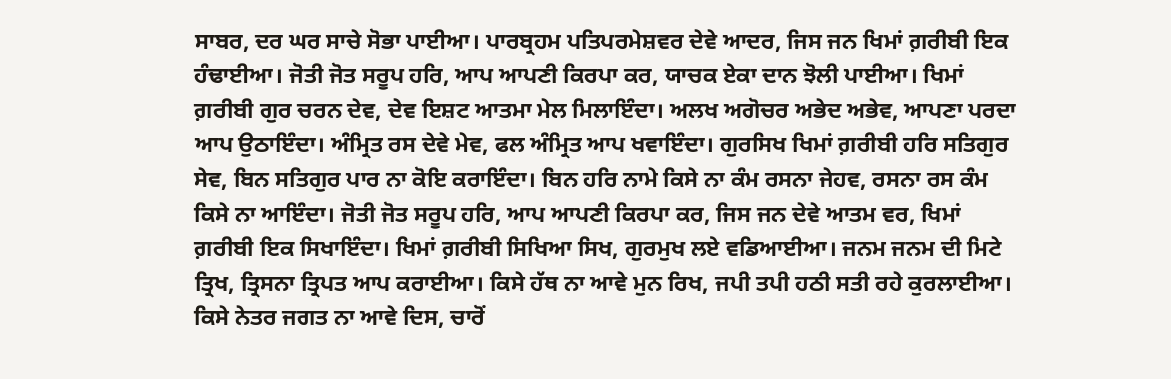ਸਾਬਰ, ਦਰ ਘਰ ਸਾਚੇ ਸੋਭਾ ਪਾਈਆ। ਪਾਰਬ੍ਰਹਮ ਪਤਿਪਰਮੇਸ਼ਵਰ ਦੇਵੇ ਆਦਰ, ਜਿਸ ਜਨ ਖਿਮਾਂ ਗ਼ਰੀਬੀ ਇਕ ਹੰਢਾਈਆ। ਜੋਤੀ ਜੋਤ ਸਰੂਪ ਹਰਿ, ਆਪ ਆਪਣੀ ਕਿਰਪਾ ਕਰ, ਯਾਚਕ ਏਕਾ ਦਾਨ ਝੋਲੀ ਪਾਈਆ। ਖਿਮਾਂ ਗ਼ਰੀਬੀ ਗੁਰ ਚਰਨ ਦੇਵ, ਦੇਵ ਇਸ਼ਟ ਆਤਮਾ ਮੇਲ ਮਿਲਾਇੰਦਾ। ਅਲਖ ਅਗੋਚਰ ਅਭੇਦ ਅਭੇਵ, ਆਪਣਾ ਪਰਦਾ ਆਪ ਉਠਾਇੰਦਾ। ਅੰਮ੍ਰਿਤ ਰਸ ਦੇਵੇ ਮੇਵ, ਫਲ ਅੰਮ੍ਰਿਤ ਆਪ ਖਵਾਇੰਦਾ। ਗੁਰਸਿਖ ਖਿਮਾਂ ਗ਼ਰੀਬੀ ਹਰਿ ਸਤਿਗੁਰ ਸੇਵ, ਬਿਨ ਸਤਿਗੁਰ ਪਾਰ ਨਾ ਕੋਇ ਕਰਾਇੰਦਾ। ਬਿਨ ਹਰਿ ਨਾਮੇ ਕਿਸੇ ਨਾ ਕੰਮ ਰਸਨਾ ਜੇਹਵ, ਰਸਨਾ ਰਸ ਕੰਮ ਕਿਸੇ ਨਾ ਆਇੰਦਾ। ਜੋਤੀ ਜੋਤ ਸਰੂਪ ਹਰਿ, ਆਪ ਆਪਣੀ ਕਿਰਪਾ ਕਰ, ਜਿਸ ਜਨ ਦੇਵੇ ਆਤਮ ਵਰ, ਖਿਮਾਂ ਗ਼ਰੀਬੀ ਇਕ ਸਿਖਾਇੰਦਾ। ਖਿਮਾਂ ਗ਼ਰੀਬੀ ਸਿਖਿਆ ਸਿਖ, ਗੁਰਮੁਖ ਲਏ ਵਡਿਆਈਆ। ਜਨਮ ਜਨਮ ਦੀ ਮਿਟੇ ਤ੍ਰਿਖ, ਤ੍ਰਿਸਨਾ ਤ੍ਰਿਪਤ ਆਪ ਕਰਾਈਆ। ਕਿਸੇ ਹੱਥ ਨਾ ਆਵੇ ਮੁਨ ਰਿਖ, ਜਪੀ ਤਪੀ ਹਠੀ ਸਤੀ ਰਹੇ ਕੁਰਲਾਈਆ। ਕਿਸੇ ਨੇਤਰ ਜਗਤ ਨਾ ਆਵੇ ਦਿਸ, ਚਾਰੋਂ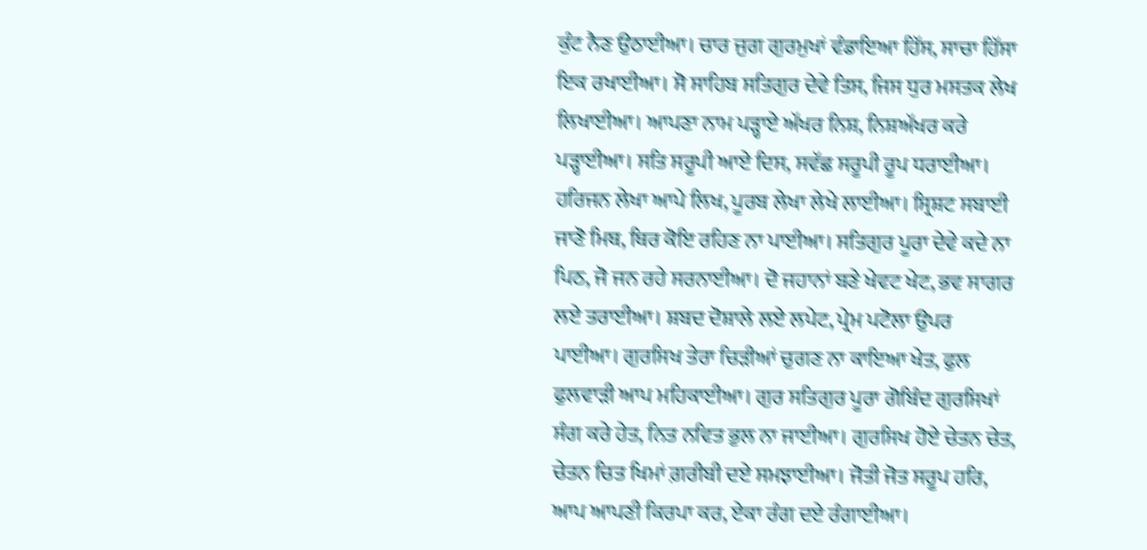ਕੁੰਟ ਨੈਣ ਉਠਾਈਆ। ਚਾਰ ਜੁਗ ਗੁਰਮੁਖਾਂ ਵੰਡਾਇਆ ਹਿੱਸ, ਸਾਚਾ ਹਿੱਸਾ ਇਕ ਰਖਾਈਆ। ਸੋ ਸਾਹਿਬ ਸਤਿਗੁਰ ਦੇਵੇ ਤਿਸ, ਜਿਸ ਧੁਰ ਮਸਤਕ ਲੇਖ ਲਿਖਾਈਆ। ਆਪਣਾ ਨਾਮ ਪੜ੍ਹਾਏ ਅੱਖਰ ਨਿਸ਼, ਨਿਸ਼ਅੱਖਰ ਕਰੇ ਪੜ੍ਹਾਈਆ। ਸਤਿ ਸਰੂਪੀ ਆਏ ਦਿਸ, ਸਵੱਛ ਸਰੂਪੀ ਰੂਪ ਧਰਾਈਆ। ਹਰਿਜਨ ਲੇਖਾ ਆਪੇ ਲਿਖ, ਪੂਰਬ ਲੇਖਾ ਲੇਖੇ ਲਾਈਆ। ਸ੍ਰਿਸ਼ਟ ਸਬਾਈ ਜਾਣੋ ਮਿਥ, ਥਿਰ ਕੋਇ ਰਹਿਣ ਨਾ ਪਾਈਆ। ਸਤਿਗੁਰ ਪੂਰਾ ਦੇਵੇ ਕਦੇ ਨਾ ਪਿਠ, ਜੋ ਜਨ ਰਹੇ ਸਰਨਾਈਆ। ਦੋ ਜਹਾਨਾਂ ਬਣੇ ਖੇਵਟ ਖੇਟ, ਭਵ ਸਾਗਰ ਲਏ ਤਰਾਈਆ। ਸ਼ਬਦ ਦੋਸ਼ਾਲੇ ਲਏ ਲਪੇਟ, ਪ੍ਰੇਮ ਪਟੋਲਾ ਉਪਰ ਪਾਈਆ। ਗੁਰਸਿਖ ਤੇਰਾ ਚਿੜੀਆਂ ਚੁਗਣ ਨਾ ਕਾਇਆ ਖੇਤ, ਫੁਲ ਫੁਲਵਾੜੀ ਆਪ ਮਹਿਕਾਈਆ। ਗੁਰ ਸਤਿਗੁਰ ਪੂਰਾ ਗੋਬਿੰਦ ਗੁਰਸਿਖਾਂ ਸੰਗ ਕਰੇ ਹੇਤ, ਨਿਤ ਨਵਿਤ ਭੁਲ ਨਾ ਜਾਈਆ। ਗੁਰਸਿਖ ਹੋਏ ਚੇਤਨ ਚੇਤ, ਚੇਤਨ ਚਿਤ ਖਿਮਾਂ ਗ਼ਰੀਬੀ ਦਏ ਸਮਝਾਈਆ। ਜੋਤੀ ਜੋਤ ਸਰੂਪ ਹਰਿ, ਆਪ ਆਪਣੀ ਕਿਰਪਾ ਕਰ, ਏਕਾ ਰੰਗ ਦਏ ਰੰਗਾਈਆ।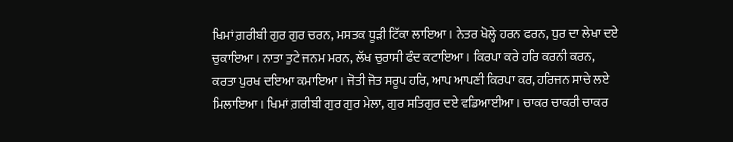ਖਿਮਾਂ ਗ਼ਰੀਬੀ ਗੁਰ ਗੁਰ ਚਰਨ, ਮਸਤਕ ਧੂੜੀ ਟਿੱਕਾ ਲਾਇਆ। ਨੇਤਰ ਖੋਲ੍ਹੇ ਹਰਨ ਫਰਨ, ਧੁਰ ਦਾ ਲੇਖਾ ਦਏ ਚੁਕਾਇਆ। ਨਾਤਾ ਤੁਟੇ ਜਨਮ ਮਰਨ, ਲੱਖ ਚੁਰਾਸੀ ਫੰਦ ਕਟਾਇਆ। ਕਿਰਪਾ ਕਰੇ ਹਰਿ ਕਰਨੀ ਕਰਨ, ਕਰਤਾ ਪੁਰਖ ਦਇਆ ਕਮਾਇਆ। ਜੋਤੀ ਜੋਤ ਸਰੂਪ ਹਰਿ, ਆਪ ਆਪਣੀ ਕਿਰਪਾ ਕਰ, ਹਰਿਜਨ ਸਾਚੇ ਲਏ ਮਿਲਾਇਆ। ਖਿਮਾਂ ਗ਼ਰੀਬੀ ਗੁਰ ਗੁਰ ਮੇਲਾ, ਗੁਰ ਸਤਿਗੁਰ ਦਏ ਵਡਿਆਈਆ। ਚਾਕਰ ਚਾਕਰੀ ਚਾਕਰ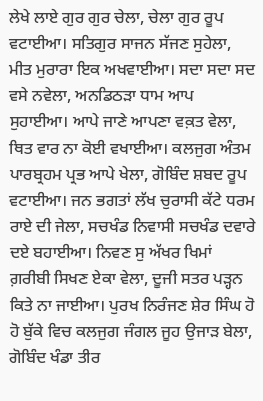ਲੇਖੇ ਲਾਏ ਗੁਰ ਗੁਰ ਚੇਲਾ, ਚੇਲਾ ਗੁਰ ਰੂਪ ਵਟਾਈਆ। ਸਤਿਗੁਰ ਸਾਜਨ ਸੱਜਣ ਸੁਹੇਲਾ, ਮੀਤ ਮੁਰਾਰਾ ਇਕ ਅਖਵਾਈਆ। ਸਦਾ ਸਦਾ ਸਦ ਵਸੇ ਨਵੇਲਾ, ਅਨਡਿਠੜਾ ਧਾਮ ਆਪ ਸੁਹਾਈਆ। ਆਪੇ ਜਾਣੇ ਆਪਣਾ ਵਕ਼ਤ ਵੇਲਾ, ਥਿਤ ਵਾਰ ਨਾ ਕੋਈ ਵਖਾਈਆ। ਕਲਜੁਗ ਅੰਤਮ ਪਾਰਬ੍ਰਹਮ ਪ੍ਰਭ ਆਪੇ ਖੇਲਾ, ਗੋਬਿੰਦ ਸ਼ਬਦ ਰੂਪ ਵਟਾਈਆ। ਜਨ ਭਗਤਾਂ ਲੱਖ ਚੁਰਾਸੀ ਕੱਟੇ ਧਰਮ ਰਾਏ ਦੀ ਜੇਲਾ, ਸਚਖੰਡ ਨਿਵਾਸੀ ਸਚਖੰਡ ਦਵਾਰੇ ਦਏ ਬਹਾਈਆ। ਨਿਵਣ ਸੁ ਅੱਖਰ ਖਿਮਾਂ ਗ਼ਰੀਬੀ ਸਿਖਣ ਏਕਾ ਵੇਲਾ, ਦੂਜੀ ਸਤਰ ਪੜ੍ਹਨ ਕਿਤੇ ਨਾ ਜਾਈਆ। ਪੁਰਖ ਨਿਰੰਜਣ ਸ਼ੇਰ ਸਿੰਘ ਹੋ ਹੋ ਬੁੱਕੇ ਵਿਚ ਕਲਜੁਗ ਜੰਗਲ ਜੂਹ ਉਜਾੜ ਬੇਲਾ, ਗੋਬਿੰਦ ਖੰਡਾ ਤੀਰ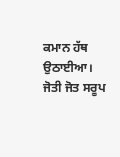ਕਮਾਨ ਹੱਥ ਉਠਾਈਆ। ਜੋਤੀ ਜੋਤ ਸਰੂਪ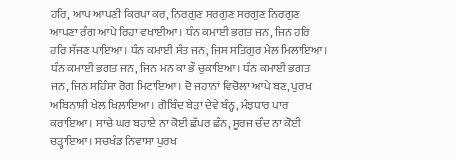ਹਰਿ, ਆਪ ਆਪਣੀ ਕਿਰਪਾ ਕਰ, ਨਿਰਗੁਣ ਸਰਗੁਣ ਸਰਗੁਣ ਨਿਰਗੁਣ ਆਪਣਾ ਰੰਗ ਆਪੇ ਰਿਹਾ ਵਖਾਈਆ। ਧੰਨ ਕਮਾਈ ਭਗਤ ਜਨ, ਜਿਨ ਹਰਿ ਹਰਿ ਸੱਜਣ ਪਾਇਆ। ਧੰਨ ਕਮਾਈ ਸੰਤ ਜਨ, ਜਿਸ ਸਤਿਗੁਰ ਮੇਲ ਮਿਲਾਇਆ। ਧੰਨ ਕਮਾਈ ਭਗਤ ਜਨ, ਜਿਨ ਮਨ ਕਾ ਭੌ ਚੁਕਾਇਆ। ਧੰਨ ਕਮਾਈ ਭਗਤ ਜਨ, ਜਿਨ ਸਹਿੰਸਾ ਰੋਗ ਮਿਟਾਇਆ। ਦੋ ਜਹਾਨਾਂ ਵਿਚੋਲਾ ਆਪੇ ਬਣ, ਪੁਰਖ ਅਬਿਨਾਸ਼ੀ ਖੇਲ ਖਿਲਾਇਆ। ਗੋਬਿੰਦ ਬੇੜਾ ਦੇਵੇ ਬੰਨ੍ਹ, ਮੰਝਧਾਰ ਪਾਰ ਕਰਾਇਆ। ਸਾਚੇ ਘਰ ਬਹਾਏ ਨਾ ਕੋਈ ਛੱਪਰ ਛੰਨ, ਸੂਰਜ ਚੰਦ ਨਾ ਕੋਈ ਚੜ੍ਹਾਇਆ। ਸਚਖੰਡ ਨਿਵਾਸਾ ਪੁਰਖ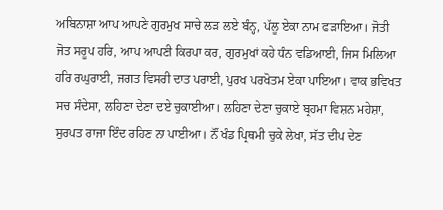ਅਬਿਨਾਸ਼ਾ ਆਪ ਆਪਣੇ ਗੁਰਮੁਖ ਸਾਚੇ ਲੜ ਲਏ ਬੰਨ੍ਹ, ਪੱਲੂ ਏਕਾ ਨਾਮ ਫੜਾਇਆ। ਜੋਤੀ ਜੋਤ ਸਰੂਪ ਹਰਿ, ਆਪ ਆਪਣੀ ਕਿਰਪਾ ਕਰ, ਗੁਰਮੁਖਾਂ ਕਹੇ ਧੰਨ ਵਡਿਆਈ, ਜਿਸ ਮਿਲਿਆ ਹਰਿ ਰਘੁਰਾਈ, ਜਗਤ ਵਿਸਰੀ ਦਾਤ ਪਰਾਈ, ਪੁਰਖ ਪਰਖੋਤਮ ਏਕਾ ਪਾਇਆ। ਵਾਕ ਭਵਿਖਤ ਸਚ ਸੰਦੇਸਾ, ਲਹਿਣਾ ਦੇਣਾ ਦਏ ਚੁਕਾਈਆ। ਲਹਿਣਾ ਦੇਣਾ ਚੁਕਾਏ ਬ੍ਰਹਮਾ ਵਿਸ਼ਨ ਮਹੇਸ਼ਾ, ਸੁਰਪਤ ਰਾਜਾ ਇੰਦ ਰਹਿਣ ਨਾ ਪਾਈਆ। ਨੌਂ ਖੰਡ ਪ੍ਰਿਥਮੀ ਚੁਕੇ ਲੇਖਾ, ਸੱਤ ਦੀਪ ਦੇਣ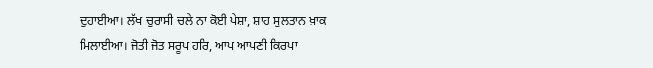ਦੁਹਾਈਆ। ਲੱਖ ਚੁਰਾਸੀ ਚਲੇ ਨਾ ਕੋਈ ਪੇਸ਼ਾ, ਸ਼ਾਹ ਸੁਲਤਾਨ ਖ਼ਾਕ ਮਿਲਾਈਆ। ਜੋਤੀ ਜੋਤ ਸਰੂਪ ਹਰਿ, ਆਪ ਆਪਣੀ ਕਿਰਪਾ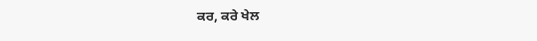ਕਰ, ਕਰੇ ਖੇਲ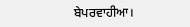ਬੇਪਰਵਾਹੀਆ।